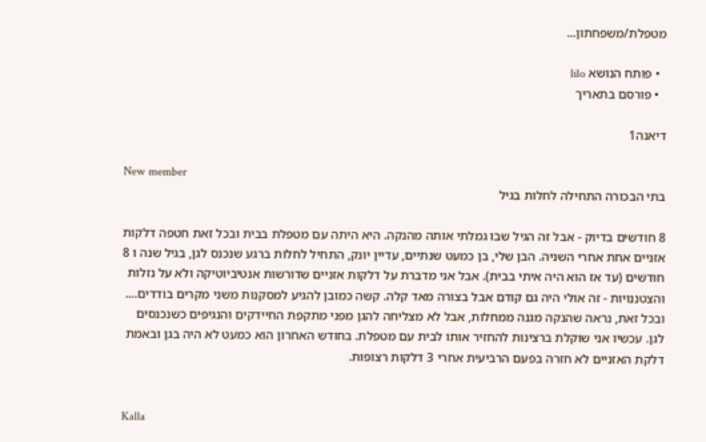מטפלת/משפחתון...

  • פותח הנושא lilo
  • פורסם בתאריך

דיאנה1

New member
בתי הבכורה התחילה לחלות בגיל

8 חודשים בדיוק - אבל זה הגיל שבו גמלתי אותה מהנקה. היא היתה עם מטפלת בבית ובכל זאת חטפה דלקות אזניים אחת אחרי השניה. הבן שלי, בן כמעט שנתיים, עדיין יונק, התחיל לחלות ברגע שנכנס לגן, בגיל שנה ו 8 חודשים (עד אז הוא היה איתי בבית). אבל אני מדברת על דלקות אזניים שדורשות אנטיביוטיקה ולא על נזלות והצטננויות - זה אולי היה גם קודם אבל בצורה מאד קלה. קשה כמובן להגיע למסקנות משני מקרים בודדים.... ובכל זאת, נראה שהנקה מגנה ממחלות, אבל לא מצליחה להגן מפני מתקפת החיידקים והנגיפים כשנכנסים לגן. עכשיו אני שוקלת ברצינות להחזיר אותו לבית עם מטפלת. בחודש האחרון הוא כמעט לא היה בגן ובאמת דלקת האזניים לא חזרה בפעם הרביעית אחרי 3 דלקות רצופות.


Kalla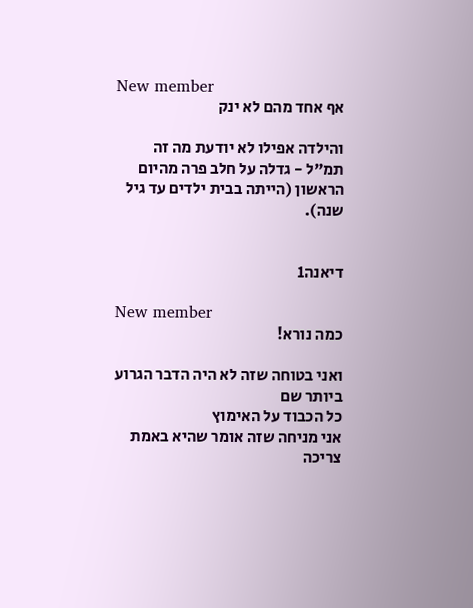New member
אף אחד מהם לא ינק

והילדה אפילו לא יודעת מה זה תמ"ל - גדלה על חלב פרה מהיום הראשון (הייתה בבית ילדים עד גיל שנה).


דיאנה1

New member
כמה נורא!

ואני בטוחה שזה לא היה הדבר הגרוע ביותר שם
כל הכבוד על האימוץ
אני מניחה שזה אומר שהיא באמת צריכה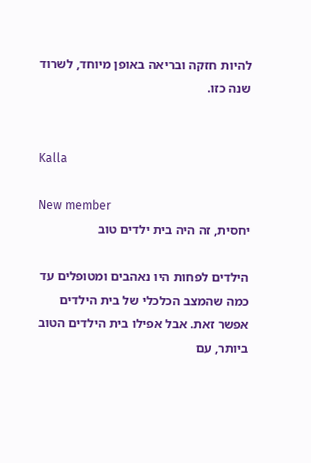להיות חזקה ובריאה באופן מיוחד, לשרוד שנה כזו.


Kalla

New member
יחסית, זה היה בית ילדים טוב

הילדים לפחות היו נאהבים ומטופלים עד כמה שהמצב הכלכלי של בית הילדים אפשר זאת. אבל אפילו בית הילדים הטוב ביותר, עם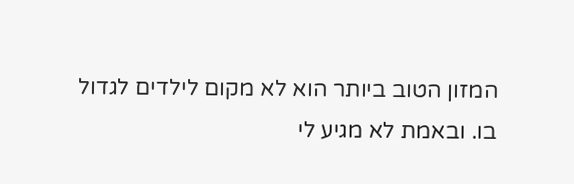המזון הטוב ביותר הוא לא מקום לילדים לגדול בו. ובאמת לא מגיע לי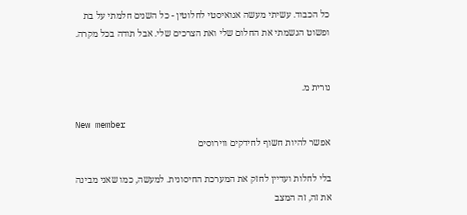כל הכבוד. עשיתי מעשה אגואיסטי לחלוטין - כל השנים חלמתי על בת ופשוט הגשמתי את החלום שלי ואת הצרכים שלי. אבל תודה בכל מקרה.


נורית מ.

New member
אפשר להיות חשוף לחידקים ווירוסים

בלי לחלות ועדיין לחזק את המערכת החיסונית. למעשה, כמו שאני מבינה את זה, זה המצב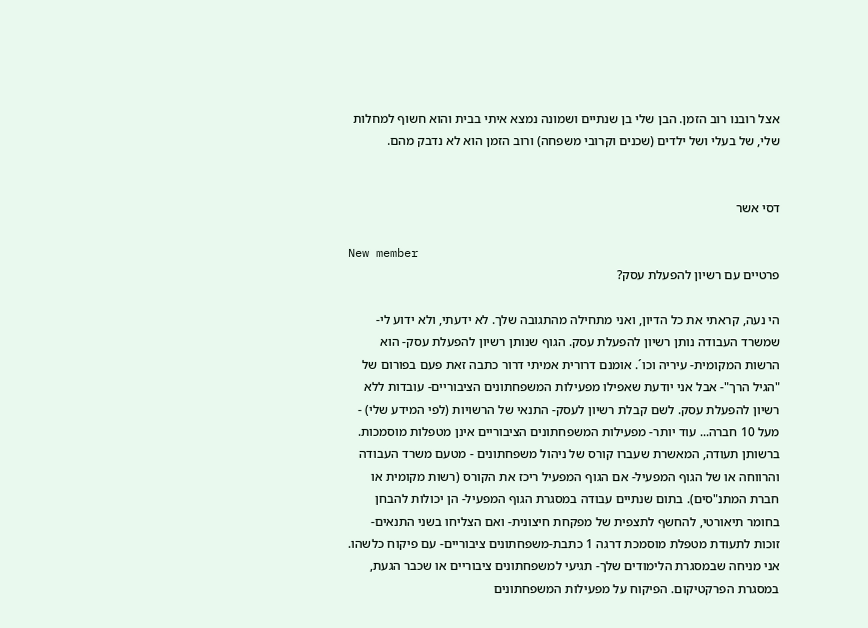אצל רובנו רוב הזמן. הבן שלי בן שנתיים ושמונה נמצא איתי בבית והוא חשוף למחלות שלי, של בעלי ושל ילדים (שכנים וקרובי משפחה) ורוב הזמן הוא לא נדבק מהם.


דסי אשר

New member
פרטיים עם רשיון להפעלת עסק?

הי נעה, קראתי את כל הדיון, ואני מתחילה מהתגובה שלך. לא ידעתי, ולא ידוע לי- שמשרד העבודה נותן רשיון להפעלת עסק. הגוף שנותן רשיון להפעלת עסק- הוא הרשות המקומית- עיריה וכו´. אומנם דרורית אמיתי דרור כתבה זאת פעם בפורום של "הגיל הרך"- אבל אני יודעת שאפילו מפעילות המשפחתונים הציבוריים- עובדות ללא רשיון להפעלת עסק. לשם קבלת רשיון לעסק- התנאי של הרשויות (לפי המידע שלי) - מעל 10 חברה... עוד יותר- מפעילות המשפחתונים הציבוריים אינן מטפלות מוסמכות. ברשותן תעודה, המאשרת שעברו קורס של ניהול משפחתונים - מטעם משרד העבודה והרווחה או של הגוף המפעיל- אם הגוף המפעיל ריכז את הקורס (רשות מקומית או חברת המתנ"סים). בתום שנתיים עבודה במסגרת הגוף המפעיל- הן יכולות להבחן בחומר תיאורטי, להחשף לתצפית של מפקחת חיצונית- ואם הצליחו בשני התנאים- זוכות לתעודת מטפלת מוסמכת דרגה 1 כתבת-משפחתונים ציבוריים- עם פיקוח כלשהו. אני מניחה שבמסגרת הלימודים שלך- תגיעי למשפחתונים ציבוריים או שכבר הגעת, במסגרת הפרקטיקום. הפיקוח על מפעילות המשפחתונים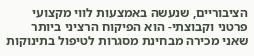הציבוריים, שנעשה באמצעות לווי מקצועי פרטני וקבוצתי- הוא הפיקוח הרציני ביותר שאני מכירה מבחינת מסגרות לטיפול בתינוקות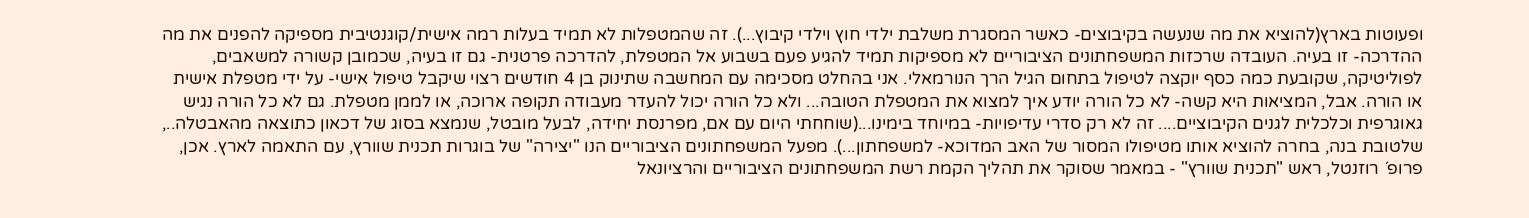ופעוטות בארץ(להוציא את מה שנעשה בקיבוצים- כאשר המסגרת משלבת ילדי חוץ וילדי קיבוץ...). זה שהמטפלות לא תמיד בעלות רמה אישית/קוגנטיבית מספיקה להפנים את מה ההדרכה- זו בעיה. העובדה שרכזות המשפחתונים הציבוריים לא מספיקות תמיד להגיע פעם בשבוע אל המטפלת, להדרכה פרטנית- גם זו בעיה, שכמובן קשורה למשאבים, לפוליטיקה, שקובעת כמה כסף יוקצה לטיפול בתחום הגיל הרך הנורמאלי. אני בהחלט מסכימה עם המחשבה שתינוק בן 4 חודשים רצוי שיקבל טיפול אישי- על ידי מטפלת אישית או הורה. אבל, המציאות היא קשה- לא כל הורה יודע איך למצוא את המטפלת הטובה... ולא כל הורה יכול להעדר מעבודה תקופה ארוכה, או לממן מטפלת. גם לא כל הורה נגיש גאוגרפית וכלכלית לגנים הקיבוציים.... זה לא רק סדרי עדיפויות- במיוחד בימינו...(שוחחתי היום עם אם, מפרנסת יחידה, לבעל מובטל, שנמצא בסוג של דכאון כתוצאה מהאבטלה.., שלטובת בנה, בחרה להוציא אותו מטיפולו המסור של האב המדוכא- למשפחתון...). מפעל המשפחתונים הציבוריים הנו "יצירה" של בוגרות תכנית שוורץ, עם התאמה לארץ. אכן, פרופ´ רוזנטל, ראש "תכנית שוורץ" - במאמר שסוקר את תהליך הקמת רשת המשפחתונים הציבוריים והרציונאל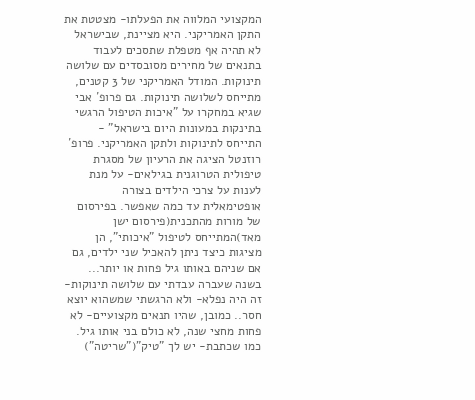המקצועי המלווה את הפעלתו- מצטטת את התקן האמריקני. היא מציינת, שבישראל לא תהיה אף מטפלת שתסכים לעבוד בתנאים של מחירים מסובסדים עם שלושה תינוקות. המודל האמריקני של 3 קטנים, מתייחס לשלושה תינוקות. גם פרופ´ אבי שגיא במחקרו על "איכות הטיפול הרגשי בתינקות במעונות היום בישראל" - התייחס לתינוקות ולתקן האמריקני. פרופ´ רוזנטל הציגה את הרעיון של מסגרת טיפולית הטרוגנית בגילאים- על מנת לענות על צרכי הילדים בצורה אופטימאלית עד כמה שאפשר. בפירסום של מורות מהתכנית(פירסום ישן מאד)המתייחס לטיפול "איכותי", הן מציגות כיצד ניתן להאכיל שני ילדים, גם אם שניהם באותו גיל פחות או יותר... בשנה שעברה עבדתי עם שלושה תינוקות- זה היה נפלא- ולא הרגשתי שמשהוא יוצא חסר.. כמובן, שהיו תנאים מקצועיים- לא פחות מחצי שנה, לא כולם בני אותו גיל. כמו שכתבת- יש לך "טיק"("שריטה")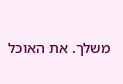משלך. את האוכל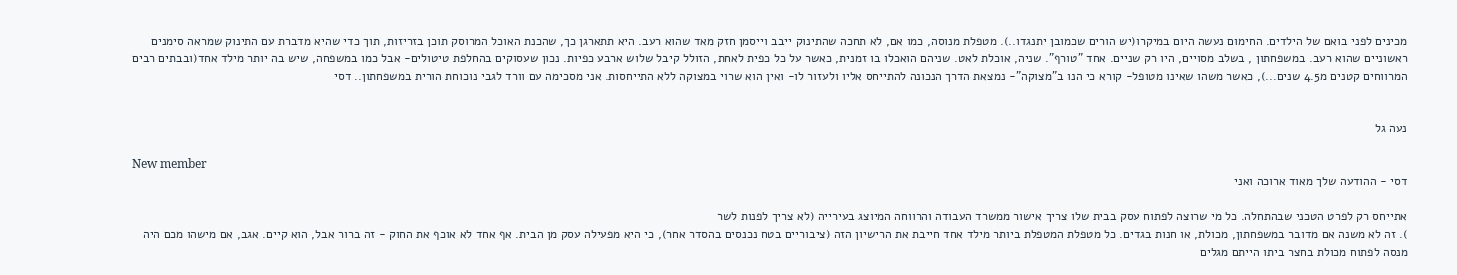מכינים לפני בואם של הילדים. החימום נעשה היום במיקרו(יש הורים שכמובן יתנגדו..). מטפלת מנוסה, כמו אם, לא תחכה שהתינוק ייבב וייסמן חזק מאד שהוא רעב. היא תתארגן כך, שהכנת האוכל המרוסק תוכן בזריזות, תוך כדי שהיא מדברת עם התינוק שמראה סימנים ראשוניים שהוא רעב. במשפחתון , בשלב מסויים, היו רק שניים. אחד "טורף". שניה, אוכלת לאט. שניהם הואכלו בו זמנית, כאשר על כל כפית לאחת, הזולל קיבל שלוש ארבע כפיות. נכון שעסוקים בהחלפת טיטולים- אבל כמו במשפחה, שיש בה יותר מילד אחד(ובבתים רבים המרווחים קטנים מ4.5 שנים...), כאשר משהו שאינו מטופל- קורא כי הנו ב"מצוקה"- נמצאת הדרך הנכונה להתייחס אליו ולעזור לו- ואין הוא שרוי במצוקה ללא התייחסות. אני מסכימה עם וורד לגבי נוכוחת הורית במשפחתון.. דסי


נעה גל

New member
דסי - ההודעה שלך מאוד ארוכה ואני

אתייחס רק לפרט הטכני שבהתחלה. כל מי שרוצה לפתוח עסק בבית שלו צריך אישור ממשרד העבודה והרווחה המיוצג בעירייה (לא צריך לפנות לשר
). זה לא משנה אם מדובר במשפחתון, מכולת, או חנות בגדים. כל מטפלת המטפלת ביותר מילד אחד חייבת את הרישיון הזה (ציבוריים בטח נכנסים בהסדר אחר), כי היא מפעילה עסק מן הבית. אף אחד לא אוכף את החוק - זה ברור אבל, הוא קיים. אגב, אם מישהו מכם היה מנסה לפתוח מכולת בחצר ביתו הייתם מגלים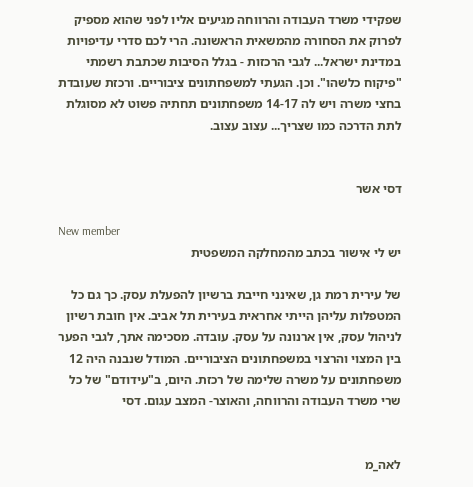שפקידי משרד העבודה והרווחה מגיעים אליו לפני שהוא מספיק לפרוק את הסחורה מהמשאית הראשונה. הרי לכם סדרי עדיפויות במדינת ישראל... לגבי הרכזות - בגלל הסיבות שכתבת רשמתי "פיקוח כלשהו". וכן. הגעתי למשפחתונים ציבוריים. ורכזת שעובדת בחצי משרה ויש לה 14-17 משפחתונים תחתיה פשוט לא מסוגלת לתת הדרכה כמו שצריך... עצוב עצוב.


דסי אשר

New member
יש לי אישור בכתב מהמחלקה המשפטית

של עירית רמת גן, שאינני חייבת ברשיון להפעלת עסק. כך גם כל המטפלות עליהן הייתי אחראית בעירית תל אביב. אין חובת רשיון לניהול עסק, אין ארנונה על עסק. עובדה. מסכימה אתך, לגבי הפער בין המצוי והרצוי במשפחתונים הציבוריים. המודל שנבנה היה 12 משפחתונים על משרה שלימה של רכזת. היום, ב"עידודם" של כל שרי משרד העבודה והרווחה, והאוצר- המצב עגום. דסי


לאה_מ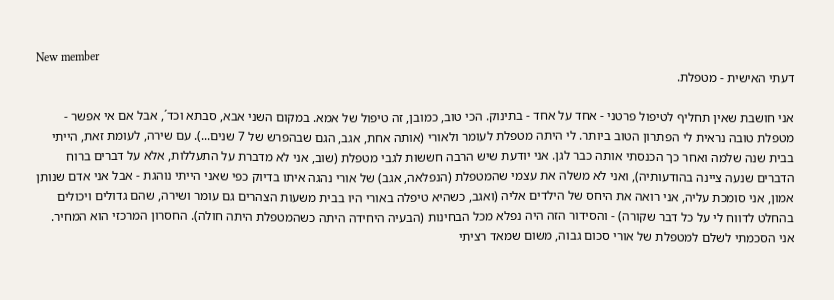New member
דעתי האישית - מטפלת.

אני חושבת שאין תחליף לטיפול פרטני - אחד על אחד - בתינוק. הכי טוב, כמובן, זה טיפול של אמא. במקום השני אבא, סבתא וכד´, אבל אם אי אפשר - מטפלת טובה נראית לי הפתרון הטוב ביותר. לי היתה מטפלת לעומר ולאורי (אותה אחת, אגב, הגם שבהפרש של 7 שנים...). עם שירה, לעומת זאת, הייתי בבית שנה שלמה ואחר כך הכנסתי אותה כבר לגן. אני יודעת שיש הרבה חששות לגבי מטפלת (שוב, אני לא מדברת על התעללות, אלא על דברים ברוח הדברים שנעה ציינה בהודעותיה), ואני לא משלה את עצמי שהמטפלת (הנפלאה, אגב) של אורי נהגה איתו בדיוק כפי שאני הייתי נוהגת - אבל אני אדם שנותן אמון, אני סומכת עליה, אני רואה את היחס של הילדים אליה (ואגב, כשהיא טיפלה באורי היו בבית משעות הצהרים גם עומר ושירה, שהם גדולים ויכולים בהחלט לדווח לי על כל דבר שקורה) - והסידור הזה היה נפלא מכל הבחינות (הבעיה היחידה היתה כשהמטפלת היתה חולה). החסרון המרכזי הוא המחיר. אני הסכמתי לשלם למטפלת של אורי סכום גבוה, משום שמאד רציתי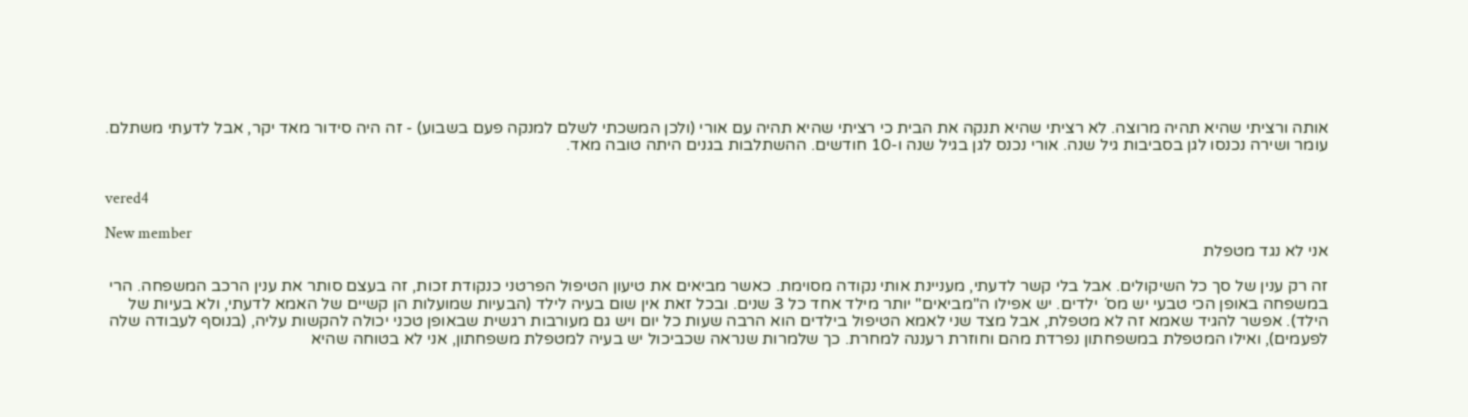אותה ורציתי שהיא תהיה מרוצה. לא רציתי שהיא תנקה את הבית כי רציתי שהיא תהיה עם אורי (ולכן המשכתי לשלם למנקה פעם בשבוע) - זה היה סידור מאד יקר, אבל לדעתי משתלם. עומר ושירה נכנסו לגן בסביבות גיל שנה. אורי נכנס לגן בגיל שנה ו-10 חודשים. ההשתלבות בגנים היתה טובה מאד.


vered4

New member
אני לא נגד מטפלת

זה רק ענין של סך כל השיקולים. אבל בלי קשר לדעתי, מעניינת אותי נקודה מסוימת. כאשר מביאים את טיעון הטיפול הפרטני כנקודת זכות, זה בעצם סותר את ענין הרכב המשפחה. הרי במשפחה באופן הכי טבעי יש מס´ ילדים. יש אפילו ה"מביאים" יותר מילד אחד כל 3 שנים. ובכל זאת אין שום בעיה לילד (הבעיות שמועלות הן קשיים של האמא לדעתי, ולא בעיות של הילד). אפשר להגיד שאמא זה לא מטפלת, אבל מצד שני לאמא הטיפול בילדים הוא הרבה שעות כל יום ויש גם מעורבות רגשית שבאופן טכני יכולה להקשות עליה, (בנוסף לעבודה שלה לפעמים), ואילו המטפלת במשפחתון נפרדת מהם וחוזרת רעננה למחרת. כך שלמרות שנראה שכביכול יש בעיה למטפלת משפחתון, אני לא בטוחה שהיא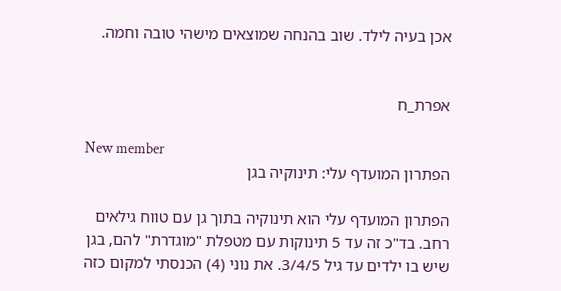אכן בעיה לילד. שוב בהנחה שמוצאים מישהי טובה וחמה.


אפרת_ח

New member
הפתרון המועדף עלי: תינוקיה בגן

הפתרון המועדף עלי הוא תינוקיה בתוך גן עם טווח גילאים רחב. בד"כ זה עד 5 תינוקות עם מטפלת "מוגדרת" להם, בגן שיש בו ילדים עד גיל 3/4/5. את נוני (4) הכנסתי למקום כזה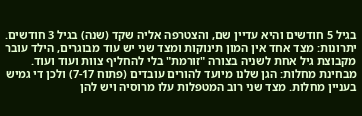בגיל 5 חודשים והיא עדיין שם, והצטרפה אליה שקד (שנה) בגיל 3 חודשים. יתרונות: מצד אחד אין המון תינוקות ומצד שני יש עוד מבוגרים, הילד עובר מקבוצת גיל אחת לשניה בצורה "זורמת" בלי להחליף צוות ועוד ועוד. מבחינת מחלות: הגן שלנו מיועד להורים עובדים (פתוח 7-17) ולכן די גמיש בעניין מחלות. מצד שני רוב המטפלות עלו מרוסיה ויש להן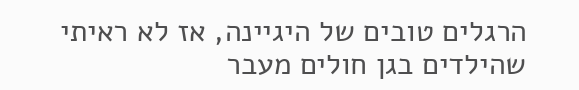הרגלים טובים של היגיינה, אז לא ראיתי שהילדים בגן חולים מעבר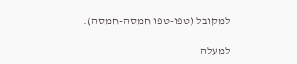למקובל (טפו-טפו חמסה-חמסה).

למעלה